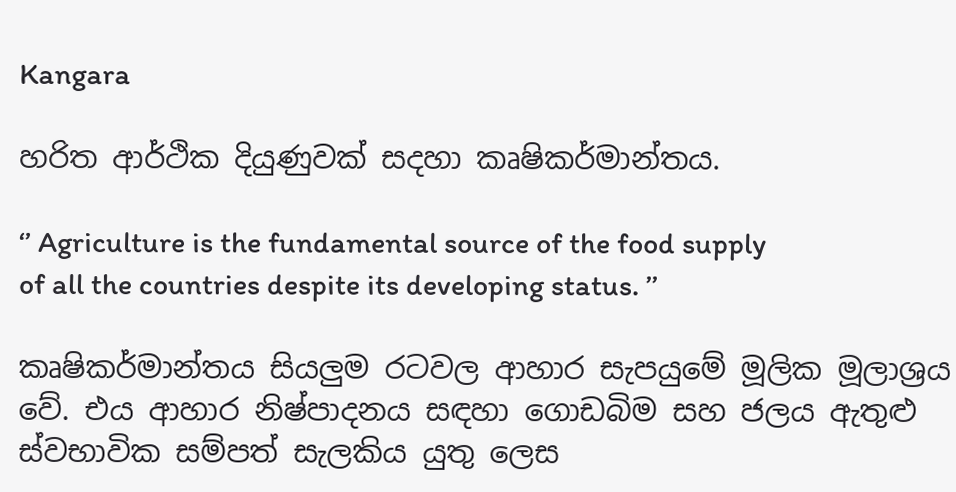Kangara

හරිත ආර්ථික දියුණුවක් සදහා කෘෂිකර්මාන්තය.

‘’ Agriculture is the fundamental source of the food supply
of all the countries despite its developing status. ’’

කෘෂිකර්මාන්තය සියලුම රටවල ආහාර සැපයුමේ මූලික මූලාශ්‍රය වේ. එය ආහාර නිෂ්පාදනය සඳහා ගොඩබිම සහ ජලය ඇතුළු ස්වභාවික සම්පත් සැලකිය යුතු ලෙස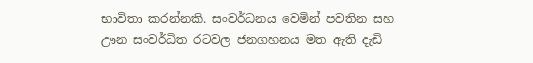භාවිතා කරන්නකි. සංවර්ධනය වෙමින් පවතින සහ ඌන සංවර්ධිත රටවල ජනගහනය මත ඇති දැඩි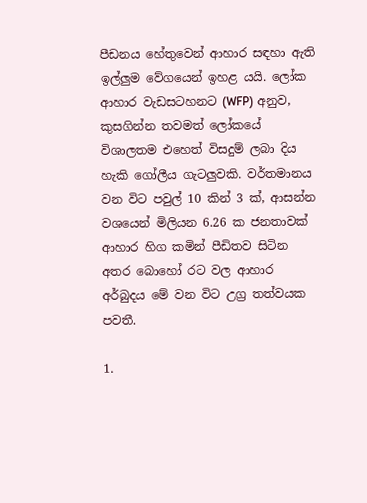පීඩනය හේතුවෙන් ආහාර සඳහා ඇති ඉල්ලුම වේගයෙන් ඉහළ යයි. ලෝක ආහාර වැඩසටහනට (WFP) අනුව, කුසගින්න තවමත් ලෝකයේ විශාලතම එහෙත් විසදුම් ලබා දිය හැකි ගෝලීය ගැටලුවකි. වර්තමානය වන විට පවුල් 10 කින් 3 ක්, ආසන්න වශයෙන් මිලියන 6.26 ක ජනතාවක් ආහාර හිග කමින් පීඩිතව සිටින අතර බොහෝ රට වල ආහාර අර්බුදය මේ වන විට උග්‍ර තත්වයක පවතී.

1.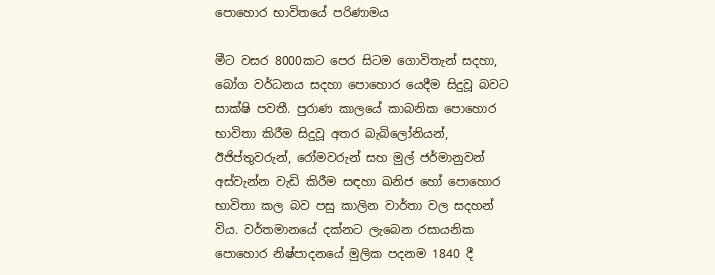පොහොර භාවිතයේ පරිණාමය

මීට වසර 8000කට පෙර සිටම ගොවිතැන් සදහා, බෝග වර්ධනය සදහා පොහොර යෙදීම සිදුවූ බවට සාක්ෂි පවතී. පුරාණ කාලයේ කාබනික පොහොර භාවිතා කිරීම සිදුවූ අතර බැබිලෝනියන්, ඊජිප්තුවරුන්, රෝමවරුන් සහ මුල් ජර්මානුවන් අස්වැන්න වැඩි කිරීම සඳහා ඛනිජ හෝ පොහොර භාවිතා කල බව පසු කාලින වාර්තා වල සදහන් විය. වර්තමානයේ දක්නට ලැබෙන රසායනික පොහොර නිෂ්පාදනයේ මුලික පදනම 1840 දී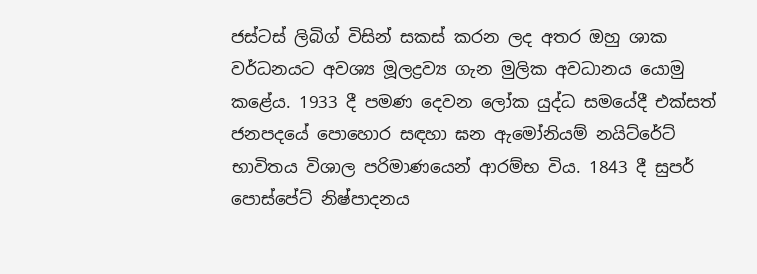ජස්ටස් ලිබිග් විසින් සකස් කරන ලද අතර ඔහු ශාක වර්ධනයට අවශ්‍ය මූලද්‍රව්‍ය ගැන මුලික අවධානය යොමු කළේය. 1933 දී පමණ දෙවන ලෝක යුද්ධ සමයේදී එක්සත් ජනපදයේ පොහොර සඳහා ඝන ඇමෝනියම් නයිට්රේට් භාවිතය විශාල පරිමාණයෙන් ආරම්භ විය. 1843 දී සුපර් පොස්පේට් නිෂ්පාදනය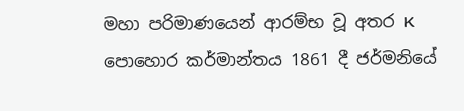මහා පරිමාණයෙන් ආරම්භ වූ අතර K පොහොර කර්මාන්තය 1861 දී ජර්මනියේ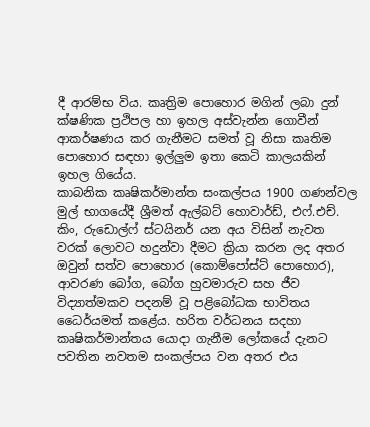දී ආරම්භ විය. කෘත්‍රිම පොහොර මගින් ලබා දුන් ක්ෂණික ප්‍රථිපල හා ඉහල අස්වැන්න ගොවීන් ආකර්ෂණය කර ගැනීමට සමත් වූ නිසා කෘතිම පොහොර සඳහා ඉල්ලුම ඉතා කෙටි කාලයකින් ඉහල ගියේය.
කාබනික කෘෂිකර්මාන්ත සංකල්පය 1900 ගණන්වල මුල් භාගයේදී ශ්‍රීමත් ඇල්බට් හොවාර්ඩ්, එෆ්.එච්. කිං, රුඩොල්ෆ් ස්ටයිනර් යන අය විසින් නැවත වරක් ලොවට හදුන්වා දීමට ක්‍රියා කරන ලද අතර ඔවුන් සත්ව පොහොර (කොම්පෝස්ට් පොහොර), ආවරණ බෝග, බෝග හුවමාරුව සහ ජීව විද්‍යාත්මකව පදනම් වූ පළිබෝධක භාවිතය ධෛර්යමත් කළේය. හරිත වර්ධනය සදහා කෘෂිකර්මාන්තය යොදා ගැනීම ලෝකයේ දැනට පවතින නවතම සංකල්පය වන අතර එය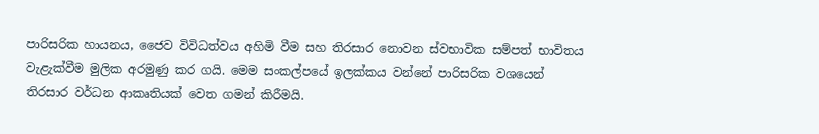පාරිසරික හායනය, ජෛව විවිධත්වය අහිමි වීම සහ තිරසාර නොවන ස්වභාවික සම්පත් භාවිතය වැළැක්වීම මුලික අරමුණු කර ගයි. මෙම සංකල්පයේ ඉලක්කය වන්නේ පාරිසරික වශයෙන් තිරසාර වර්ධන ආකෘතියක් වෙත ගමන් කිරීමයි.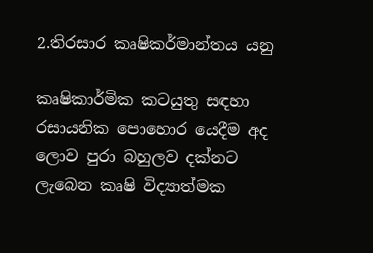2.තිරසාර කෘෂිකර්මාන්තය යනු

කෘෂිකාර්මික කටයුතු සඳහා රසායනික පොහොර යෙදීම අද ලොව පුරා බහුලව දක්නට ලැබෙන කෘෂි විද්‍යාත්මක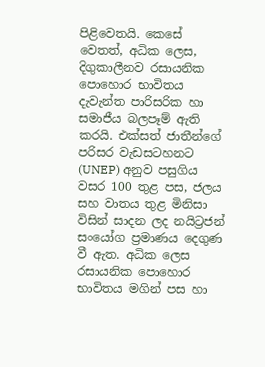පිළිවෙතයි. කෙසේ වෙතත්, අධික ලෙස, දිගුකාලීනව රසායනික පොහොර භාවිතය දැවැන්ත පාරිසරික හා සමාජීය බලපෑම් ඇති කරයි. එක්සත් ජාතීන්ගේ පරිසර වැඩසටහනට (UNEP) අනුව පසුගිය වසර 100 තුළ පස, ජලය සහ වාතය තුළ මිනිසා විසින් සාදන ලද නයිට්‍රජන් සංයෝග ප්‍රමාණය දෙගුණ වී ඇත. අධික ලෙස රසායනික පොහොර භාවිතය මගින් පස හා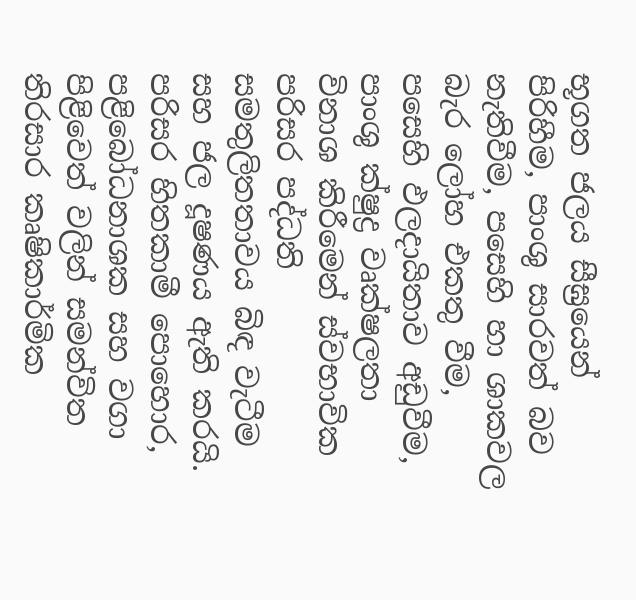භූගත ජලය සීඝ්‍රයෙන් පිරිහීම, පාංශු සාරවත් බව නැතිවීම, පසෙහි හා ශාකවල බැර ලෝහ එකතු වීම, පසෙහි ඵලදායිතාව අඩුවීම, පාංශු ක්ෂුද්‍ර වෘක්ෂලතා විනාශ කිරීමෙන් ස්වභාවික පරිසර පද්ධති සමතුලිතතාවය බිඳ වැටීම සහ ජල දූෂණය ඇති කරයි. පරිසර හිතකාමී පොහොර, පළිබෝධනාශක සහ වගා පිළිවෙත් වලින් සමන්විත තිරසාර කෘෂිකාර්මික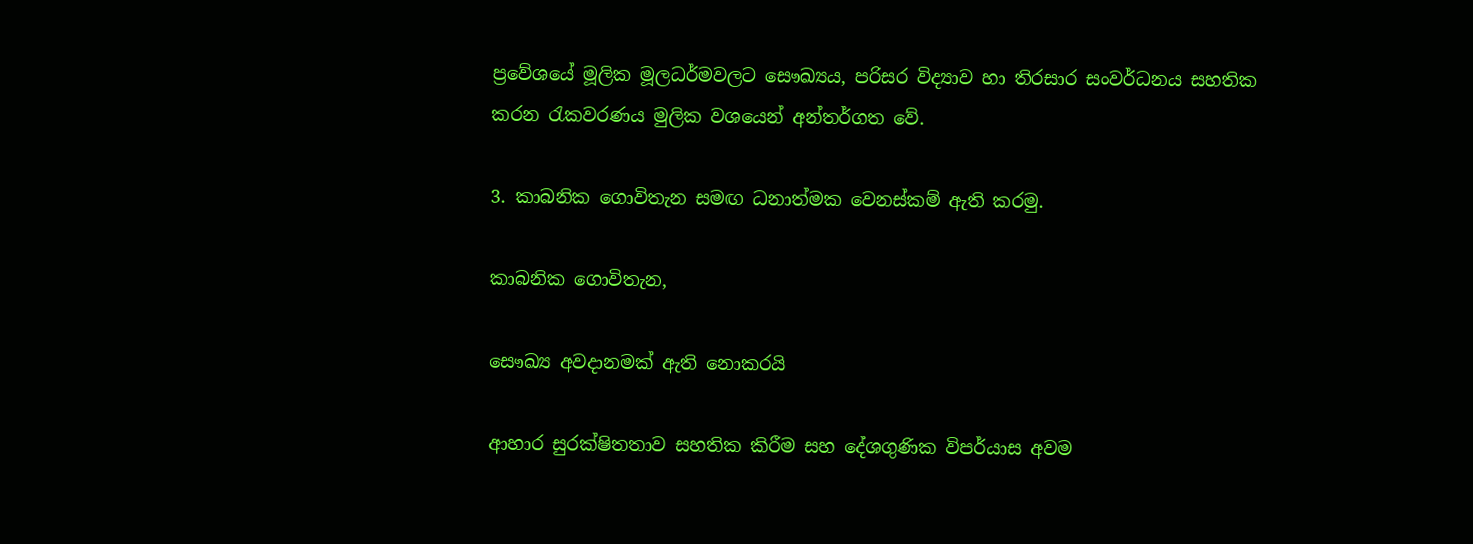ප්‍රවේශයේ මූලික මූලධර්මවලට සෞඛ්‍යය, පරිසර විද්‍යාව හා තිරසාර සංවර්ධනය සහතික කරන රැකවරණය මුලික වශයෙන් අන්තර්ගත වේ.

3. කාබනික ගොවිතැන සමඟ ධනාත්මක වෙනස්කම් ඇති කරමු.

කාබනික ගොවිතැන,

සෞඛ්‍ය අවදානමක් ඇති නොකරයි

ආහාර සුරක්ෂිතතාව සහතික කිරීම සහ දේශගුණික විපර්යාස අවම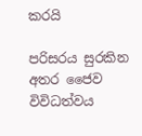කරයි

පරිසරය සුරකින අතර ජෛව විවිධත්වය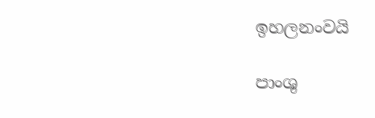ඉහලනංවයි

පාංශු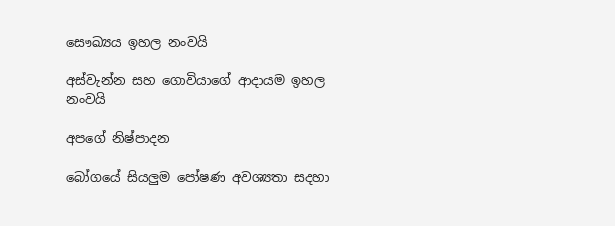සෞඛ්‍යය ඉහල නංවයි

අස්වැන්න සහ ගොවියාගේ ආදායම ඉහල නංවයි

අපගේ නිෂ්පාදන

බෝගයේ සියලුම පෝෂණ අවශ්‍යතා සදහා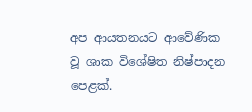අප ආයතනයට ආවේණික වූ ශාක විශේෂිත නිෂ්පාදන පෙළක්.